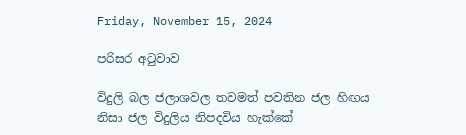Friday, November 15, 2024

පරිසර අටුවාව

විදුලි බල ජලාශවල තවමත් පවතින ජල හිඟය නිසා ජල විදුලිය නිපදවිය හැක්කේ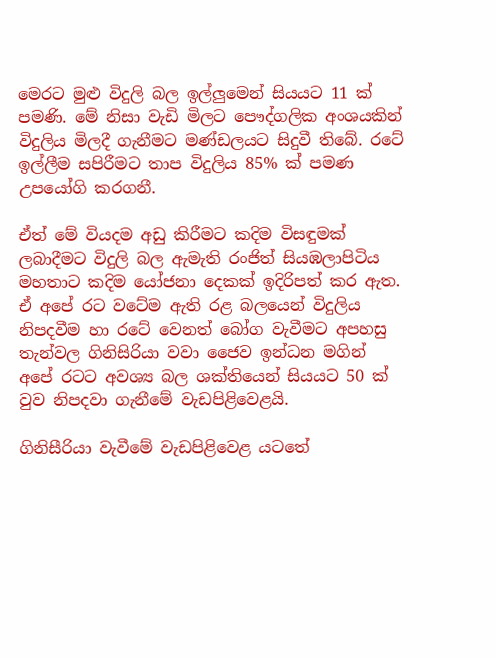මෙරට මුළු විදුලි බල ඉල්ලුමෙන් සියයට 11 ක් පමණි. මේ නිසා වැඩි මිලට පෞද්ගලික අංශයකින් විදුලිය මිලදී ගැනීමට මණ්ඩලයට සිදුවී තිබේ. රටේ ඉල්ලීම සපිරීමට තාප විදුලිය 85% ක් පමණ උපයෝගි කරගනී.

ඒත් මේ වියදම අඩු කිරීමට කදිම විසඳුමක් ලබාදීමට විදුලි බල ඇමැති රංජිත් සියඹලාපිටිය මහතාට කදිම යෝජනා දෙකක් ඉදිරිපත් කර ඇත. ඒ අපේ රට වටේම ඇති රළ බලයෙන් විදුලිය නිපදවීම හා රටේ වෙනත් බෝග වැවීමට අපහසු තැන්වල ගිනිසිරියා වවා ජෛව ඉන්ධන මගින් අපේ රටට අවශ්‍ය බල ශක්තියෙන් සියයට 50 ක් වුව නිපදවා ගැනීමේ වැඩපිළිවෙළයි.

ගිනිසීරියා වැවීමේ වැඩපිළිවෙළ යටතේ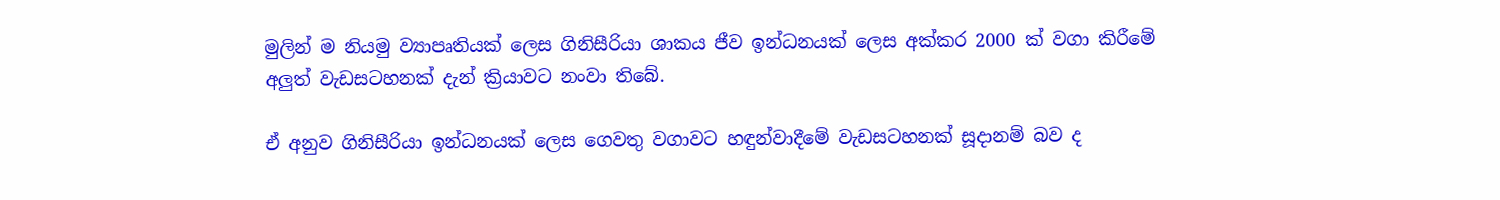මුලින් ම නියමු ව්‍යාපෘතියක් ලෙස ගිනිසීරියා ශාකය ජීව ඉන්ධනයක් ලෙස අක්කර 2000 ක් වගා කිරීමේ අලුත් වැඩසටහනක් දැන් ක්‍රියාවට නංවා තිබේ.

ඒ අනුව ගිනිසීරියා ඉන්ධනයක් ලෙස ගෙවතු වගාවට හඳුන්වාදීමේ වැඩසටහනක් සූදානම් බව ද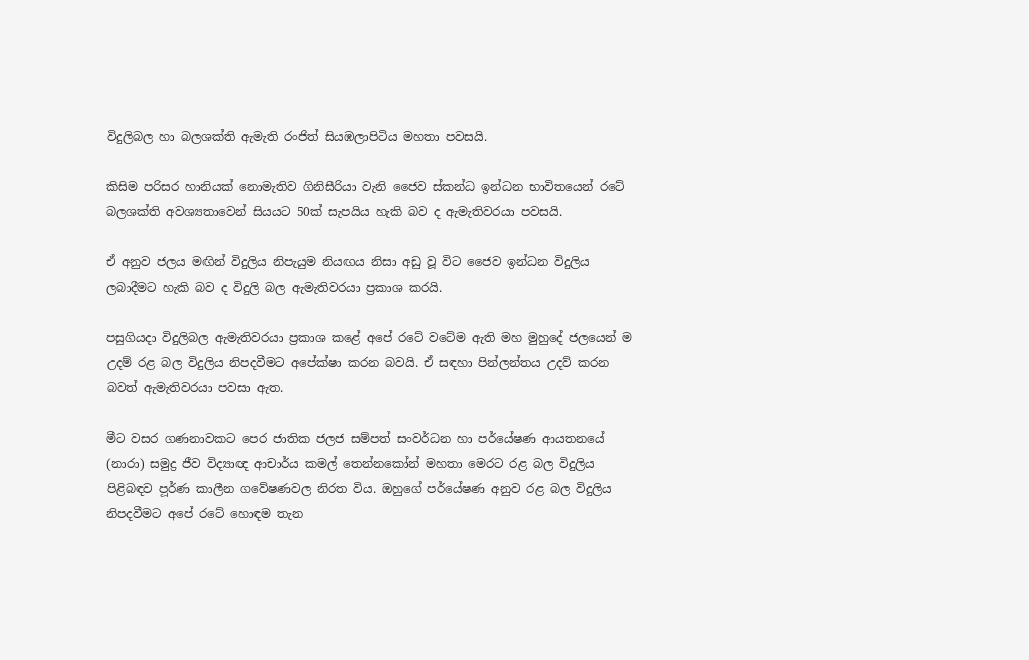විදුලිබල හා බලශක්ති ඇමැති රංජිත් සියඹලාපිටිය මහතා පවසයි.

කිසිම පරිසර හානියක් නොමැතිව ගිනිසීරියා වැනි ජෛව ස්කන්ධ ඉන්ධන භාවිතයෙන් රටේ බලශක්ති අවශ්‍යතාවෙන් සියයට 50ක් සැපයිය හැකි බව ද ඇමැතිවරයා පවසයි.

ඒ අනුව ජලය මඟින් විදුලිය නිපැයුම නියඟය නිසා අඩු වූ විට ජෛව ඉන්ධන විදුලිය ලබාදීමට හැකි බව ද විදුලි බල ඇමැතිවරයා ප්‍රකාශ කරයි.

පසුගියදා විදුලිබල ඇමැතිවරයා ප්‍රකාශ කළේ අපේ රටේ වටේම ඇති මහ මුහුදේ ජලයෙන් ම උදම් රළ බල විදුලිය නිපදවීමට අපේක්ෂා කරන බවයි. ඒ සඳහා පින්ලන්තය උදව් කරන බවත් ඇමැතිවරයා පවසා ඇත.

මීට වසර ගණනාවකට පෙර ජාතික ජලජ සම්පත් සංවර්ධන හා පර්යේෂණ ආයතනයේ (නාරා) සමුද්‍ර ජීව විද්‍යාඥ ආචාර්ය කමල් තෙන්නකෝන් මහතා මෙරට රළ බල විදුලිය පිළිබඳව ප‍ූර්ණ කාලීන ගවේෂණවල නිරත විය. ඔහුගේ පර්යේෂණ අනුව රළ බල විදුලිය නිපදවීමට අපේ රටේ හොඳම තැන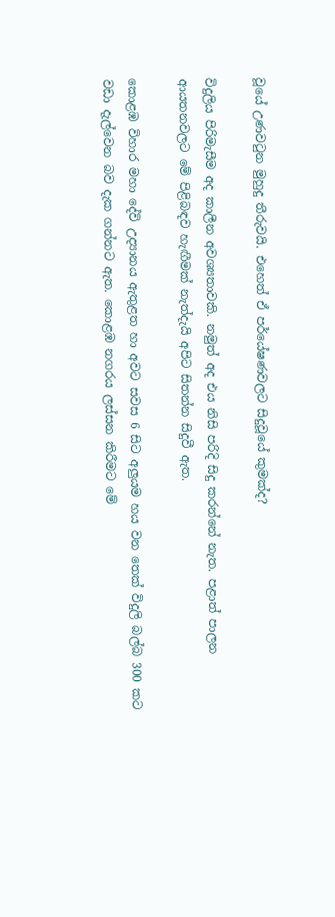වූයේ උණවටුන මුහුදු තීරුවයි. එහෙත් ඒ පර්යේෂණවලට සිදුවූයේ කුමක්ද?

විදුලිය පිරිමැසීම අද කාලීන අවශ්‍යතාවකි. නමුත් අද එය නිසි පරිදි සිදු කරන්නේ නැත. පළාත් පාලන ආයතනවලට මේ පිළිබඳව හැඟීමක් නැත්දැයි අපිට සිතන්න සිදුවී ඇත.

කොළඹ විහාර මහා දේවි උද්‍යානය ඇතුළත හා අවට සවස 6 සිට අලුයම හය වන තෙක් විදුලි බල්බ 300 කට වඩා දැල්වෙන බව දැක ගන්නට ඇත. කොළඹ නගරය ලස්සන කිරීමට මේ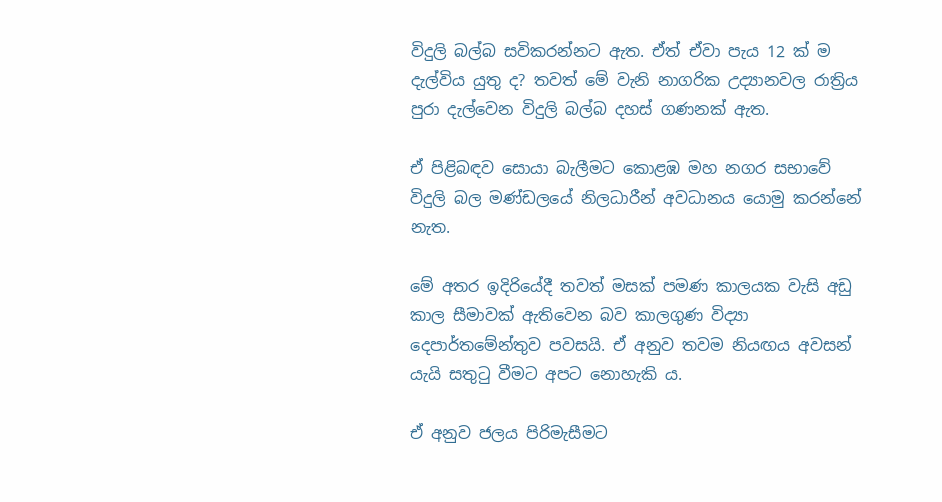විදුලි බල්බ සවිකරන්නට ඇත. ඒත් ඒවා පැය 12 ක් ම දැල්විය යුතු ද? තවත් මේ වැනි නාගරික උද්‍යානවල රාත්‍රිය පුර‍ා දැල්වෙන විදුලි බල්බ දහස් ගණනක් ඇත.

ඒ පිළිබඳව සොයා බැලීමට කොළඹ මහ නගර සභාවේ විදුලි බල මණ්ඩලයේ නිලධාරීන් අවධානය යොමු කරන්නේ නැත.

මේ අතර ඉදිරියේදී තවත් මසක් පමණ කාලයක වැසි අඩු කාල සීමාවක් ඇතිවෙන බව කාලගුණ විද්‍යා දෙපාර්තමේන්තුව පවසයි. ඒ අනුව තවම නියඟය අවසන් යැයි සතුටු වීමට අපට නොහැකි ය.

ඒ අනුව ජලය පිරිමැසීමට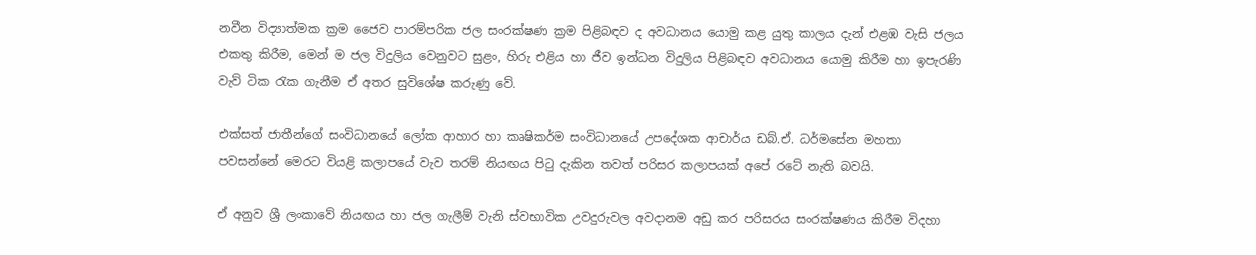නවීන විද්‍යාත්මක ක්‍රම ජෛව පාරම්පරික ජල සංරක්ෂණ ක්‍රම පිළිබඳව ද අවධානය යොමු කළ යුතු කාලය දැන් එළඹ වැසි ජලය එකතු කිරීම, මෙන් ම ජල විදුලිය වෙනුවට සුළං, හිරු එළිය හා ජීව ඉන්ධන විදුලිය පිළිබඳව අවධානය යොමු කිරීම හා ඉපැරණි වැව් ටික රැක ගැනීම ඒ අතර සුවිශේෂ කරුණු වේ.

එක්සත් ජාතීන්ගේ සංවිධානයේ ලෝක ආහාර හා කෘෂිකර්ම සංවිධානයේ උපදේශක ආචාර්ය ඩබ්.ඒ. ධර්මසේන මහතා පවසන්නේ මෙරට වියළි කලාපයේ වැව තරම් නියඟය පිටු දැකින තවත් පරිසර කලාපයක් අපේ රටේ නැති බවයි.

ඒ අනුව ශ්‍රී ලංකාවේ නියඟය හා ජල ගැලීම් වැනි ස්වභාවික උවදුරුවල අවදානම අඩු කර පරිසරය සංරක්ෂණය කිරීම විදහා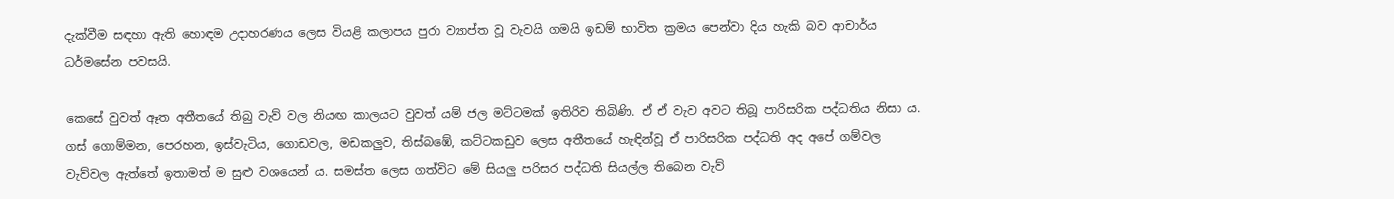දැක්වීම සඳහා ඇති හොඳම උදාහරණය ලෙස වියළි කලාපය පු‍රා ව්‍යාප්ත වූ වැවයි ගමයි ඉඩම් භාවිත ක්‍රමය පෙන්වා දිය හැකි බව ආචාර්ය ධර්මසේන පවසයි.

කෙසේ වුවත් ඈත අතීතයේ තිබු වැව් වල නියඟ කාලයට වුවත් යම් ජල මට්ටමක් ඉතිරිව තිබිණි‍. ඒ ඒ වැව අවට තිබූ පාරිසරික පද්ධතිය නිසා ය. ගස් ගොම්මන, පෙරහන, ඉස්වැටිය, ගොඩවල, මඩකලුව, තිස්බඹේ, කට්ටකඩුව ලෙස අතීතයේ හැඳින්වූ ඒ පාරිසරික පද්ධති අද අපේ ගම්වල වැව්වල ඇත්තේ ඉතාමත් ම සුළු වශයෙන් ය. සමස්ත ලෙස ගත්විට මේ සියලු පරිසර පද්ධති සියල්ල තිබෙන වැව්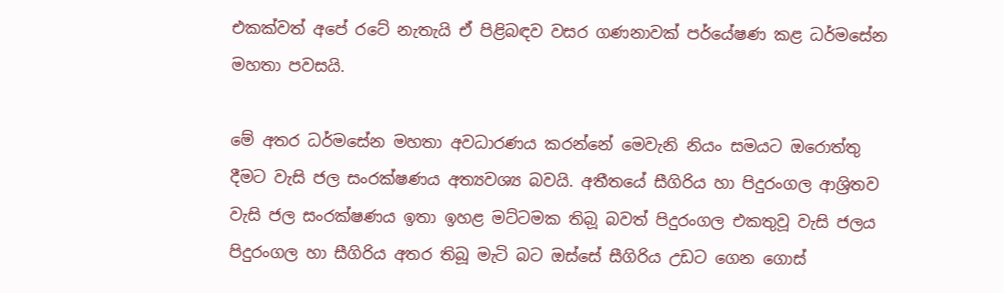එකක්වත් අපේ රටේ නැතැයි ඒ පිළිබඳව වසර ගණනාවක් පර්යේෂණ කළ ධර්මසේන මහතා පවසයි.

මේ අතර ධර්මසේන මහතා අවධාරණය කරන්නේ මෙවැනි නියං සමයට ඔරොත්තු දීමට වැසි ජල සංරක්ෂණය අත්‍යවශ්‍ය බවයි. අතීතයේ සීගිරිය හා පිදුරංගල ආශ්‍රිතව වැසි ජල සංරක්ෂණය ඉතා ඉහළ මට්ටමක තිබ‍ූ බවත් පිදුරංගල එකතුවූ වැසි ජලය පිදුරංගල හා සීගිරිය අතර තිබූ මැටි බට ඔස්සේ සීගිරිය උඩට ගෙන ගොස්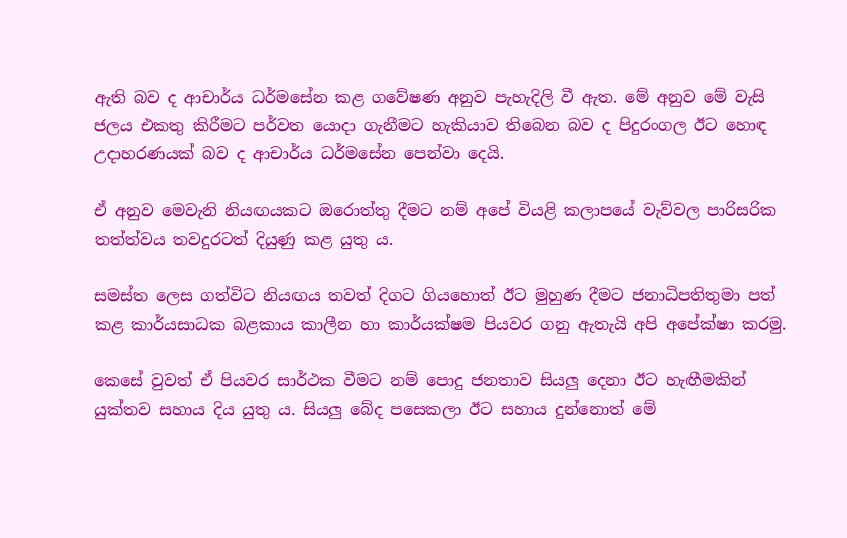ඇති බව ද ආචාර්ය ධර්මසේන කළ ගවේෂණ අනුව පැහැදිලි වී ඇත. මේ අනුව මේ වැසි ජලය එකතු කිරීමට පර්වත යොදා ගැනීමට හැකියාව තිබෙන බව ද පිදුරංගල ඊට හොඳ උදාහරණයක් බව ද ආචාර්ය ධර්මසේන පෙන්වා දෙයි.

ඒ අනුව මෙවැනි නියඟයකට ඔරොත්තු දීමට නම් අපේ වියළි කලාපයේ වැව්වල පාරිසරික තත්ත්වය තවදුරටත් දියුණු කළ යුතු ය.

සමස්ත ලෙස ගත්විට නියඟය තවත් දිගට ගියහොත් ඊට මුහුණ දීමට ජනාධිපතිතුමා පත් කළ කාර්යසාධක බළකාය කාලීන හා කාර්යක්ෂම පියවර ගනු ඇතැයි අපි අපේක්ෂා කරමු.

කෙසේ වුවත් ඒ පියවර සාර්ථක වීමට නම් පොදු ජනතාව සියලු දෙනා ඊට හැඟීමකින් යුක්තව සහාය දිය යුතු ය. සියලු බේද පසෙකලා ඊට සහාය දුන්නොත් මේ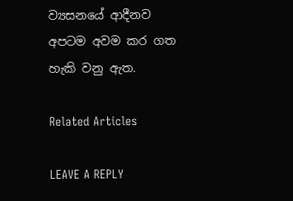ව්‍යසනයේ ආදීනව අපටම අවම කර ගත හැකි වනු ඇත.

Related Articles

LEAVE A REPLY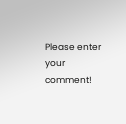Please enter your comment!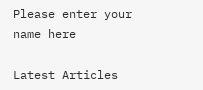Please enter your name here

Latest Articles